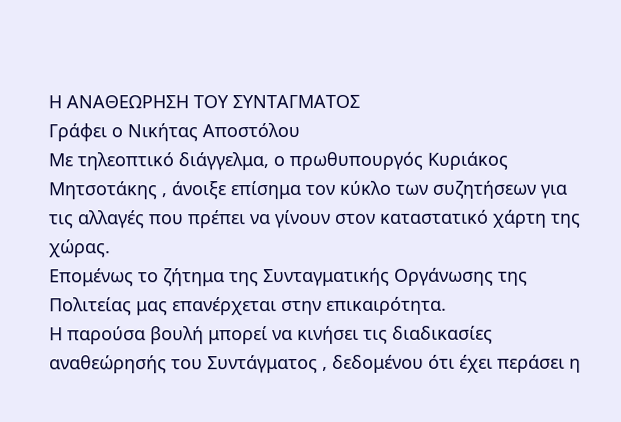Η ΑΝΑΘΕΩΡΗΣΗ ΤΟΥ ΣΥΝΤΑΓΜΑΤΟΣ
Γράφει ο Νικήτας Αποστόλου
Με τηλεοπτικό διάγγελμα, ο πρωθυπουργός Κυριάκος Μητσοτάκης , άνοιξε επίσημα τον κύκλο των συζητήσεων για τις αλλαγές που πρέπει να γίνουν στον καταστατικό χάρτη της χώρας.
Επομένως το ζήτημα της Συνταγματικής Οργάνωσης της Πολιτείας μας επανέρχεται στην επικαιρότητα.
Η παρούσα βουλή μπορεί να κινήσει τις διαδικασίες αναθεώρησής του Συντάγματος , δεδομένου ότι έχει περάσει η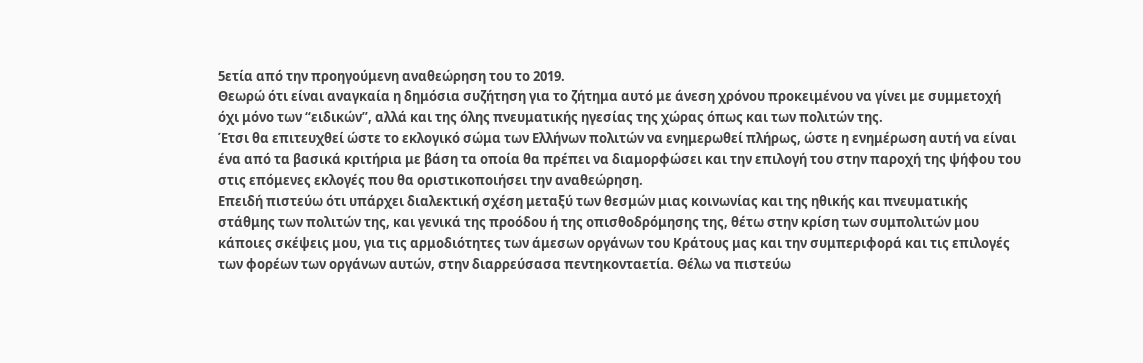5ετία από την προηγούμενη αναθεώρηση του το 2019.
Θεωρώ ότι είναι αναγκαία η δημόσια συζήτηση για το ζήτημα αυτό με άνεση χρόνου προκειμένου να γίνει με συμμετοχή όχι μόνο των “ειδικών”, αλλά και της όλης πνευματικής ηγεσίας της χώρας όπως και των πολιτών της.
Έτσι θα επιτευχθεί ώστε το εκλογικό σώμα των Ελλήνων πολιτών να ενημερωθεί πλήρως, ώστε η ενημέρωση αυτή να είναι ένα από τα βασικά κριτήρια με βάση τα οποία θα πρέπει να διαμορφώσει και την επιλογή του στην παροχή της ψήφου του στις επόμενες εκλογές που θα οριστικοποιήσει την αναθεώρηση.
Επειδή πιστεύω ότι υπάρχει διαλεκτική σχέση μεταξύ των θεσμών μιας κοινωνίας και της ηθικής και πνευματικής στάθμης των πολιτών της, και γενικά της προόδου ή της οπισθοδρόμησης της, θέτω στην κρίση των συμπολιτών μου κάποιες σκέψεις μου, για τις αρμοδιότητες των άμεσων οργάνων του Κράτους μας και την συμπεριφορά και τις επιλογές των φορέων των οργάνων αυτών, στην διαρρεύσασα πεντηκονταετία. Θέλω να πιστεύω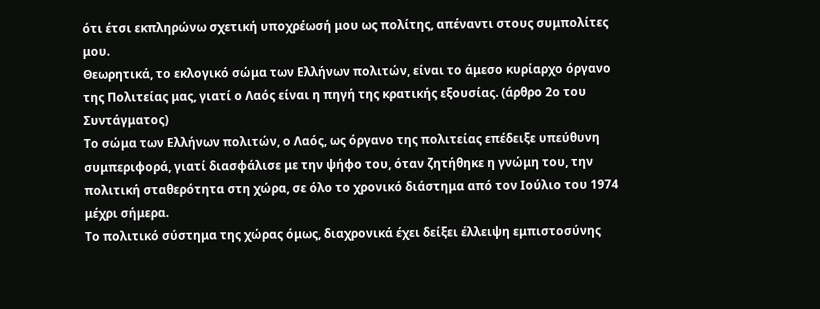ότι έτσι εκπληρώνω σχετική υποχρέωσή μου ως πολίτης, απέναντι στους συμπολίτες μου.
Θεωρητικά, το εκλογικό σώμα των Ελλήνων πολιτών, είναι το άμεσο κυρίαρχο όργανο της Πολιτείας μας, γιατί ο Λαός είναι η πηγή της κρατικής εξουσίας. (άρθρο 2ο του Συντάγματος)
Το σώμα των Ελλήνων πολιτών, ο Λαός, ως όργανο της πολιτείας επέδειξε υπεύθυνη συμπεριφορά, γιατί διασφάλισε με την ψήφο του, όταν ζητήθηκε η γνώμη του, την πολιτική σταθερότητα στη χώρα, σε όλο το χρονικό διάστημα από τον Ιούλιο του 1974 μέχρι σήμερα.
Το πολιτικό σύστημα της χώρας όμως, διαχρονικά έχει δείξει έλλειψη εμπιστοσύνης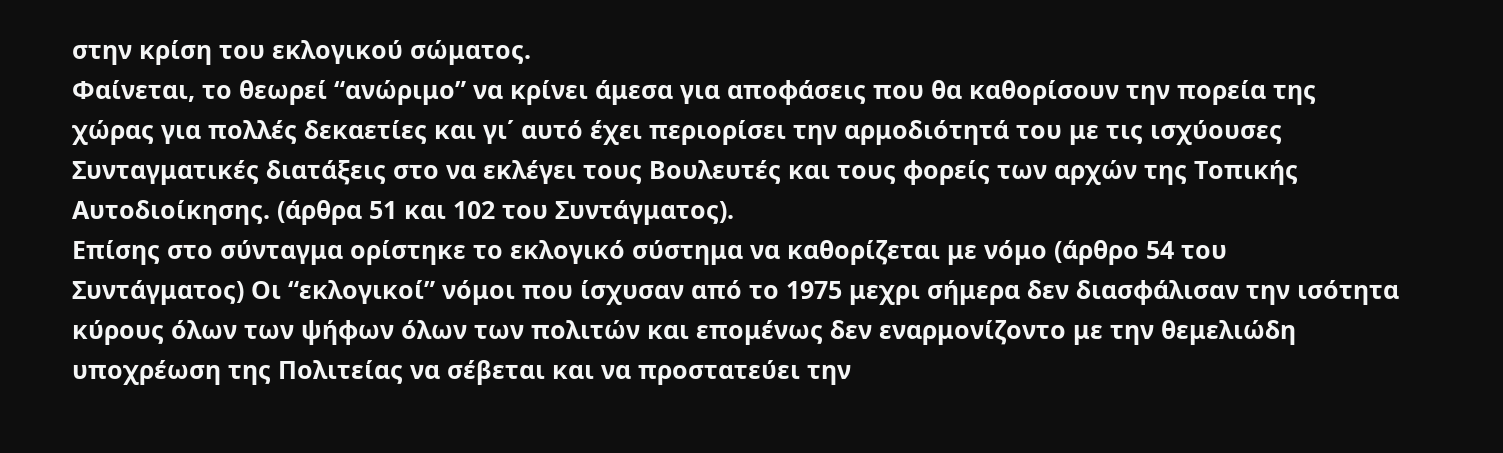στην κρίση του εκλογικού σώματος.
Φαίνεται, το θεωρεί “ανώριμο” να κρίνει άμεσα για αποφάσεις που θα καθορίσουν την πορεία της χώρας για πολλές δεκαετίες και γι΄ αυτό έχει περιορίσει την αρμοδιότητά του με τις ισχύουσες Συνταγματικές διατάξεις στο να εκλέγει τους Βουλευτές και τους φορείς των αρχών της Τοπικής Αυτοδιοίκησης. (άρθρα 51 και 102 του Συντάγματος).
Επίσης στο σύνταγμα ορίστηκε το εκλογικό σύστημα να καθορίζεται με νόμο (άρθρο 54 του Συντάγματος) Οι “εκλογικοί” νόμοι που ίσχυσαν από το 1975 μεχρι σήμερα δεν διασφάλισαν την ισότητα κύρους όλων των ψήφων όλων των πολιτών και επομένως δεν εναρμονίζοντο με την θεμελιώδη υποχρέωση της Πολιτείας να σέβεται και να προστατεύει την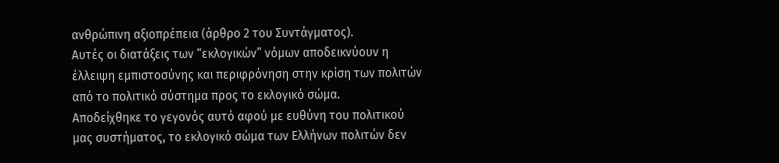ανθρώπινη αξιοπρέπεια (άρθρο 2 του Συντάγματος).
Αυτές οι διατάξεις των “εκλογικών” νόμων αποδεικνύουν η έλλειψη εμπιστοσύνης και περιφρόνηση στην κρίση των πολιτών από το πολιτικό σύστημα προς το εκλογικό σώμα.
Αποδείχθηκε το γεγονός αυτό αφού με ευθύνη του πολιτικού μας συστήματος, το εκλογικό σώμα των Ελλήνων πολιτών δεν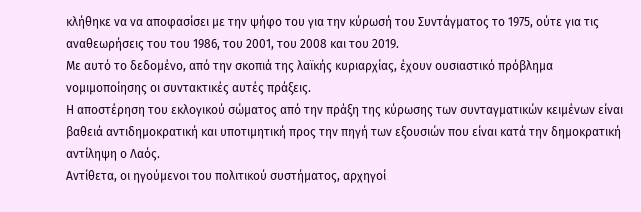κλήθηκε να να αποφασίσει με την ψήφο του για την κύρωσή του Συντάγματος το 1975, ούτε για τις αναθεωρήσεις του του 1986, του 2001, του 2008 και του 2019.
Με αυτό το δεδομένο, από την σκοπιά της λαϊκής κυριαρχίας, έχουν ουσιαστικό πρόβλημα νομιμοποίησης οι συντακτικές αυτές πράξεις.
Η αποστέρηση του εκλογικού σώματος από την πράξη της κύρωσης των συνταγματικών κειμένων είναι βαθειά αντιδημοκρατική και υποτιμητική προς την πηγή των εξουσιών που είναι κατά την δημοκρατική αντίληψη ο Λαός.
Αντίθετα, οι ηγούμενοι του πολιτικού συστήματος, αρχηγοί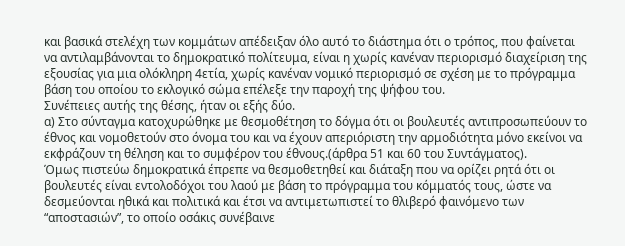και βασικά στελέχη των κομμάτων απέδειξαν όλο αυτό το διάστημα ότι ο τρόπος, που φαίνεται να αντιλαμβάνονται το δημοκρατικό πολίτευμα, είναι η χωρίς κανέναν περιορισμό διαχείριση της εξουσίας για μια ολόκληρη 4ετία, χωρίς κανέναν νομικό περιορισμό σε σχέση με το πρόγραμμα βάση του οποίου το εκλογικό σώμα επέλεξε την παροχή της ψήφου του.
Συνέπειες αυτής της θέσης, ήταν οι εξής δύο.
α) Στο σύνταγμα κατοχυρώθηκε με θεσμοθέτηση το δόγμα ότι οι βουλευτές αντιπροσωπεύουν το έθνος και νομοθετούν στο όνομα του και να έχουν απεριόριστη την αρμοδιότητα μόνο εκείνοι να εκφράζουν τη θέληση και το συμφέρον του έθνους.(άρθρα 51 και 60 του Συντάγματος).
Όμως πιστεύω δημοκρατικά έπρεπε να θεσμοθετηθεί και διάταξη που να ορίζει ρητά ότι οι βουλευτές είναι εντολοδόχοι του λαού με βάση το πρόγραμμα του κόμματός τους, ώστε να δεσμεύονται ηθικά και πολιτικά και έτσι να αντιμετωπιστεί το θλιβερό φαινόμενο των “αποστασιών”, το οποίο οσάκις συνέβαινε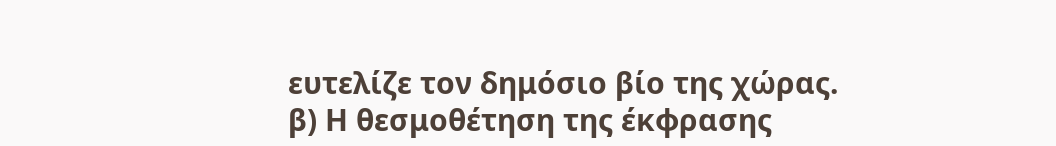ευτελίζε τον δημόσιο βίο της χώρας.
β) Η θεσμοθέτηση της έκφρασης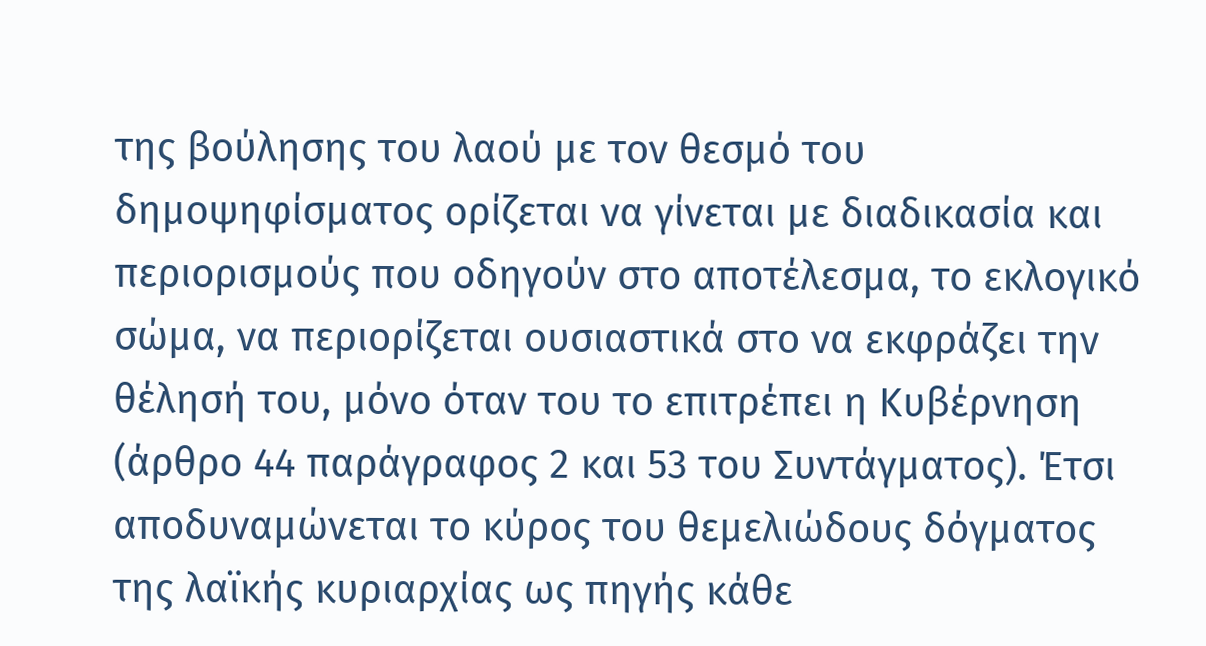της βούλησης του λαού με τον θεσμό του δημοψηφίσματος ορίζεται να γίνεται με διαδικασία και περιορισμούς που οδηγούν στο αποτέλεσμα, το εκλογικό σώμα, να περιορίζεται ουσιαστικά στο να εκφράζει την θέλησή του, μόνο όταν του το επιτρέπει η Κυβέρνηση (άρθρο 44 παράγραφος 2 και 53 του Συντάγματος). Έτσι αποδυναμώνεται το κύρος του θεμελιώδους δόγματος της λαϊκής κυριαρχίας ως πηγής κάθε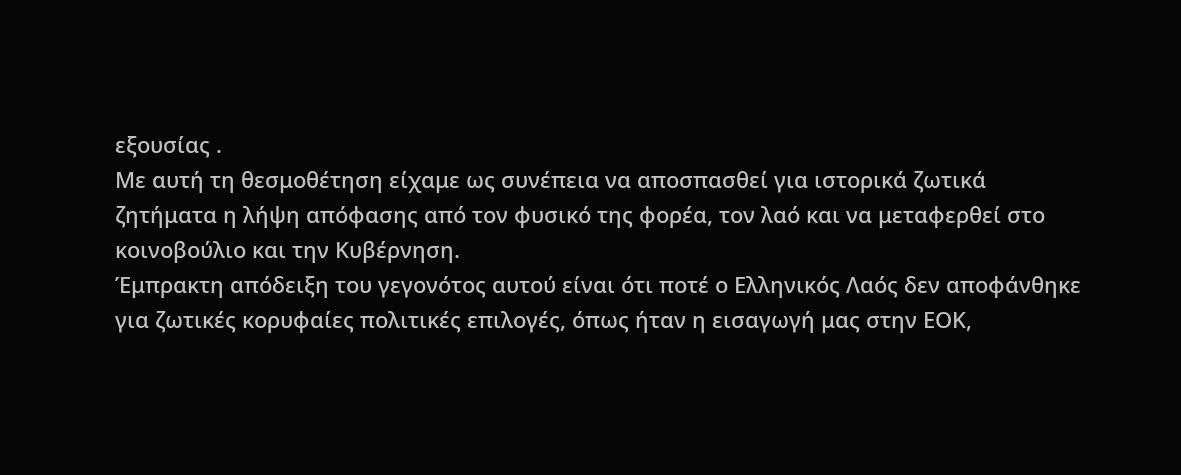εξουσίας .
Με αυτή τη θεσμοθέτηση είχαμε ως συνέπεια να αποσπασθεί για ιστορικά ζωτικά ζητήματα η λήψη απόφασης από τον φυσικό της φορέα, τον λαό και να μεταφερθεί στο κοινοβούλιο και την Κυβέρνηση.
Έμπρακτη απόδειξη του γεγονότος αυτού είναι ότι ποτέ ο Ελληνικός Λαός δεν αποφάνθηκε για ζωτικές κορυφαίες πολιτικές επιλογές, όπως ήταν η εισαγωγή μας στην ΕΟΚ,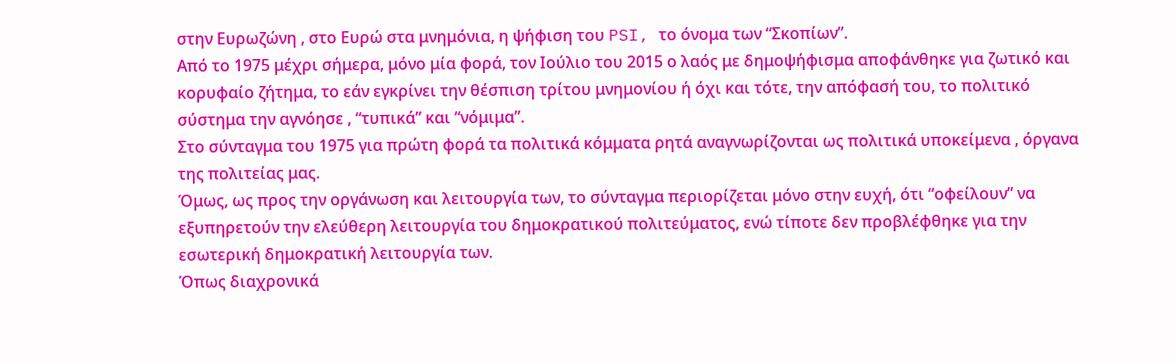στην Ευρωζώνη , στο Ευρώ στα μνημόνια, η ψήφιση του PSI, το όνομα των “Σκοπίων”.
Από το 1975 μέχρι σήμερα, μόνο μία φορά, τον Ιούλιο του 2015 ο λαός με δημοψήφισμα αποφάνθηκε για ζωτικό και κορυφαίο ζήτημα, το εάν εγκρίνει την θέσπιση τρίτου μνημονίου ή όχι και τότε, την απόφασή του, το πολιτικό σύστημα την αγνόησε , “τυπικά” και “νόμιμα”.
Στο σύνταγμα του 1975 για πρώτη φορά τα πολιτικά κόμματα ρητά αναγνωρίζονται ως πολιτικά υποκείμενα , όργανα της πολιτείας μας.
Όμως, ως προς την οργάνωση και λειτουργία των, το σύνταγμα περιορίζεται μόνο στην ευχή, ότι “οφείλουν” να εξυπηρετούν την ελεύθερη λειτουργία του δημοκρατικού πολιτεύματος, ενώ τίποτε δεν προβλέφθηκε για την εσωτερική δημοκρατική λειτουργία των.
Όπως διαχρονικά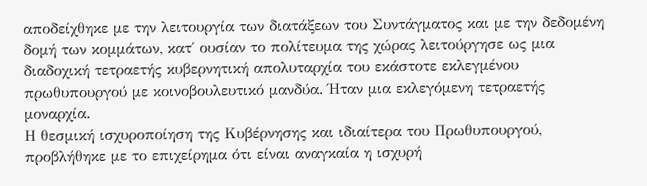αποδείχθηκε με την λειτουργία των διατάξεων του Συντάγματος και με την δεδομένη δομή των κομμάτων, κατ΄ ουσίαν το πολίτευμα της χώρας λειτούργησε ως μια διαδοχική τετραετής κυβερνητική απολυταρχία του εκάστοτε εκλεγμένου πρωθυπουργού με κοινοβουλευτικό μανδύα. Ήταν μια εκλεγόμενη τετραετής μοναρχία.
Η θεσμική ισχυροποίηση της Κυβέρνησης και ιδιαίτερα του Πρωθυπουργού, προβλήθηκε με το επιχείρημα ότι είναι αναγκαία η ισχυρή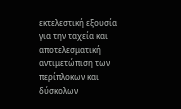εκτελεστική εξουσία για την ταχεία και αποτελεσματική αντιμετώπιση των περίπλοκων και δύσκολων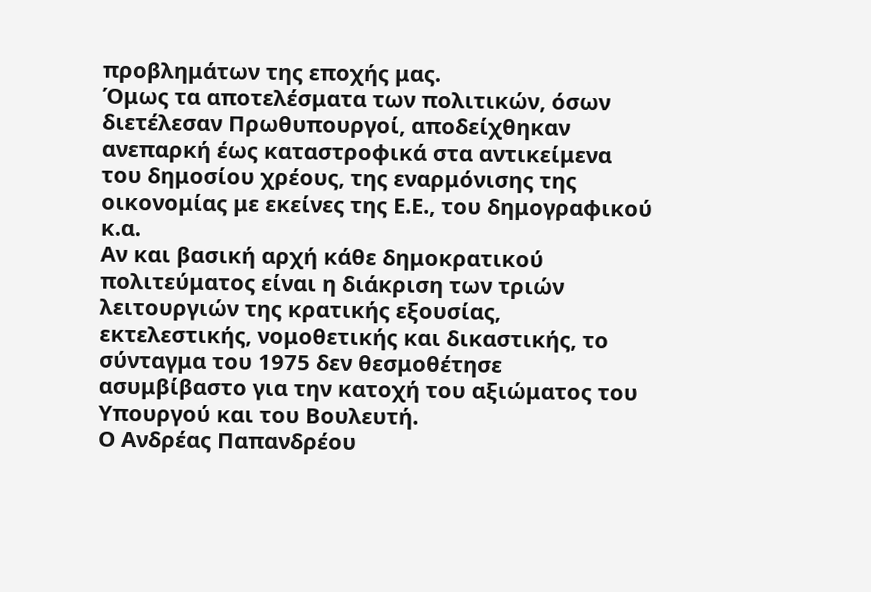προβλημάτων της εποχής μας.
Όμως τα αποτελέσματα των πολιτικών, όσων διετέλεσαν Πρωθυπουργοί, αποδείχθηκαν ανεπαρκή έως καταστροφικά στα αντικείμενα του δημοσίου χρέους, της εναρμόνισης της οικονομίας με εκείνες της Ε.Ε., του δημογραφικού κ.α.
Αν και βασική αρχή κάθε δημοκρατικού πολιτεύματος είναι η διάκριση των τριών λειτουργιών της κρατικής εξουσίας, εκτελεστικής, νομοθετικής και δικαστικής, το σύνταγμα του 1975 δεν θεσμοθέτησε ασυμβίβαστο για την κατοχή του αξιώματος του Υπουργού και του Βουλευτή.
Ο Ανδρέας Παπανδρέου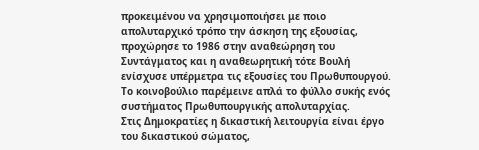προκειμένου να χρησιμοποιήσει με ποιο απολυταρχικό τρόπο την άσκηση της εξουσίας, προχώρησε το 1986 στην αναθεώρηση του Συντάγματος και η αναθεωρητική τότε Βουλή ενίσχυσε υπέρμετρα τις εξουσίες του Πρωθυπουργού. Το κοινοβούλιο παρέμεινε απλά το φύλλο συκής ενός συστήματος Πρωθυπουργικής απολυταρχίας.
Στις Δημοκρατίες η δικαστική λειτουργία είναι έργο του δικαστικού σώματος,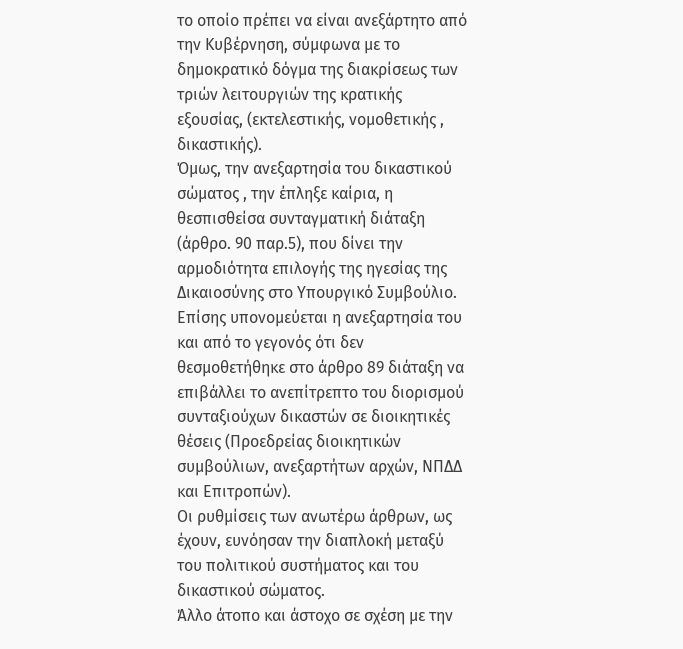το οποίο πρέπει να είναι ανεξάρτητο από την Κυβέρνηση, σύμφωνα με το δημοκρατικό δόγμα της διακρίσεως των τριών λειτουργιών της κρατικής εξουσίας, (εκτελεστικής, νομοθετικής , δικαστικής).
Όμως, την ανεξαρτησία του δικαστικού σώματος , την έπληξε καίρια, η θεσπισθείσα συνταγματική διάταξη (άρθρο. 90 παρ.5), που δίνει την αρμοδιότητα επιλογής της ηγεσίας της Δικαιοσύνης στο Υπουργικό Συμβούλιο.
Επίσης υπονομεύεται η ανεξαρτησία του και από το γεγονός ότι δεν θεσμοθετήθηκε στο άρθρο 89 διάταξη να επιβάλλει το ανεπίτρεπτο του διορισμού συνταξιούχων δικαστών σε διοικητικές θέσεις (Προεδρείας διοικητικών συμβούλιων, ανεξαρτήτων αρχών, ΝΠΔΔ και Επιτροπών).
Οι ρυθμίσεις των ανωτέρω άρθρων, ως έχουν, ευνόησαν την διαπλοκή μεταξύ του πολιτικού συστήματος και του δικαστικού σώματος.
Άλλο άτοπο και άστοχο σε σχέση με την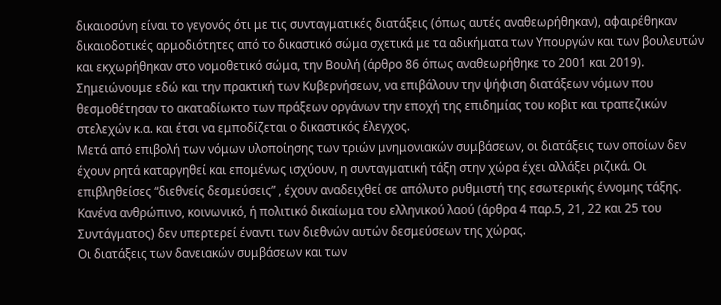δικαιοσύνη είναι το γεγονός ότι με τις συνταγματικές διατάξεις (όπως αυτές αναθεωρήθηκαν), αφαιρέθηκαν δικαιοδοτικές αρμοδιότητες από το δικαστικό σώμα σχετικά με τα αδικήματα των Υπουργών και των βουλευτών και εκχωρήθηκαν στο νομοθετικό σώμα, την Βουλή (άρθρο 86 όπως αναθεωρήθηκε το 2001 και 2019).
Σημειώνουμε εδώ και την πρακτική των Κυβερνήσεων, να επιβάλουν την ψήφιση διατάξεων νόμων που θεσμοθέτησαν το ακαταδίωκτο των πράξεων οργάνων την εποχή της επιδημίας του κοβιτ και τραπεζικών στελεχών κ.α. και έτσι να εμποδίζεται ο δικαστικός έλεγχος.
Μετά από επιβολή των νόμων υλοποίησης των τριών μνημονιακών συμβάσεων, οι διατάξεις των οποίων δεν έχουν ρητά καταργηθεί και επομένως ισχύουν, η συνταγματική τάξη στην χώρα έχει αλλάξει ριζικά. Οι επιβληθείσες “διεθνείς δεσμεύσεις” , έχουν αναδειχθεί σε απόλυτο ρυθμιστή της εσωτερικής έννομης τάξης.
Κανένα ανθρώπινο, κοινωνικό, ή πολιτικό δικαίωμα του ελληνικού λαού (άρθρα 4 παρ.5, 21, 22 και 25 του Συντάγματος) δεν υπερτερεί έναντι των διεθνών αυτών δεσμεύσεων της χώρας.
Οι διατάξεις των δανειακών συμβάσεων και των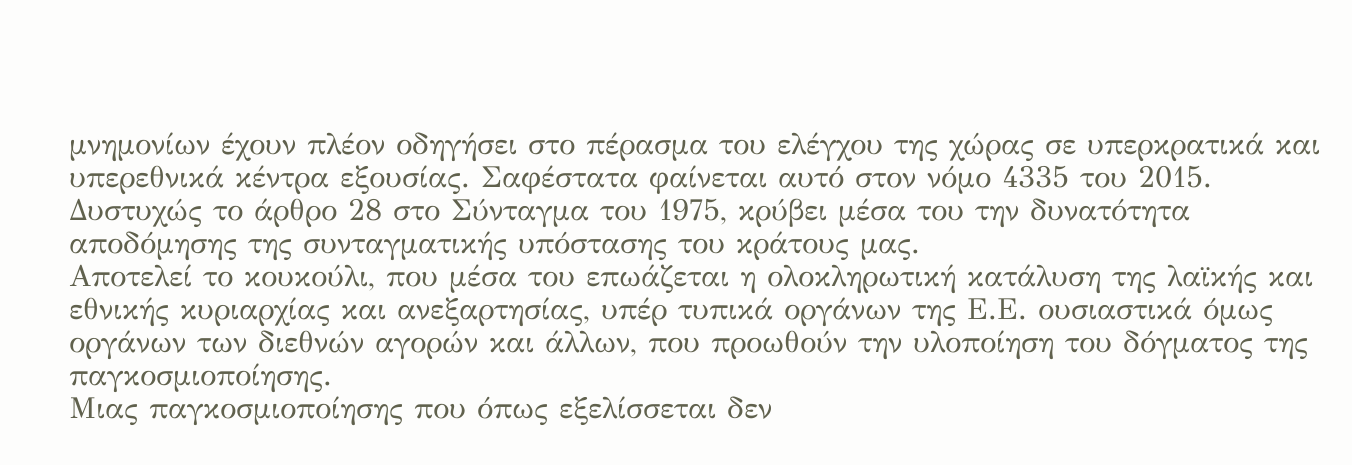μνημονίων έχουν πλέον οδηγήσει στο πέρασμα του ελέγχου της χώρας σε υπερκρατικά και υπερεθνικά κέντρα εξουσίας. Σαφέστατα φαίνεται αυτό στον νόμο 4335 του 2015.
Δυστυχώς το άρθρο 28 στο Σύνταγμα του 1975, κρύβει μέσα του την δυνατότητα αποδόμησης της συνταγματικής υπόστασης του κράτους μας.
Αποτελεί το κουκούλι, που μέσα του επωάζεται η ολοκληρωτική κατάλυση της λαϊκής και εθνικής κυριαρχίας και ανεξαρτησίας, υπέρ τυπικά οργάνων της Ε.Ε. ουσιαστικά όμως οργάνων των διεθνών αγορών και άλλων, που προωθούν την υλοποίηση του δόγματος της παγκοσμιοποίησης.
Μιας παγκοσμιοποίησης που όπως εξελίσσεται δεν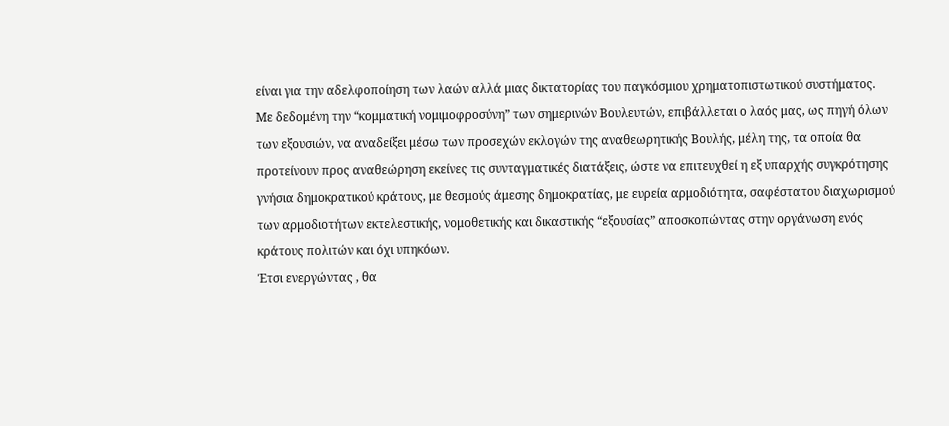είναι για την αδελφοποίηση των λαών αλλά μιας δικτατορίας του παγκόσμιου χρηματοπιστωτικού συστήματος.
Με δεδομένη την “κομματική νομιμοφροσύνη” των σημερινών Βουλευτών, επιβάλλεται ο λαός μας, ως πηγή όλων των εξουσιών, να αναδείξει μέσω των προσεχών εκλογών της αναθεωρητικής Βουλής, μέλη της, τα οποία θα προτείνουν προς αναθεώρηση εκείνες τις συνταγματικές διατάξεις, ώστε να επιτευχθεί η εξ υπαρχής συγκρότησης γνήσια δημοκρατικού κράτους, με θεσμούς άμεσης δημοκρατίας, με ευρεία αρμοδιότητα, σαφέστατου διαχωρισμού των αρμοδιοτήτων εκτελεστικής, νομοθετικής και δικαστικής “εξουσίας” αποσκοπώντας στην οργάνωση ενός κράτους πολιτών και όχι υπηκόων.
Έτσι ενεργώντας , θα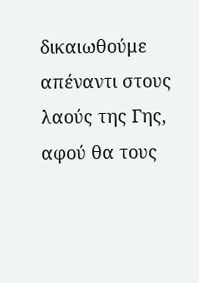δικαιωθούμε απέναντι στους λαούς της Γης, αφού θα τους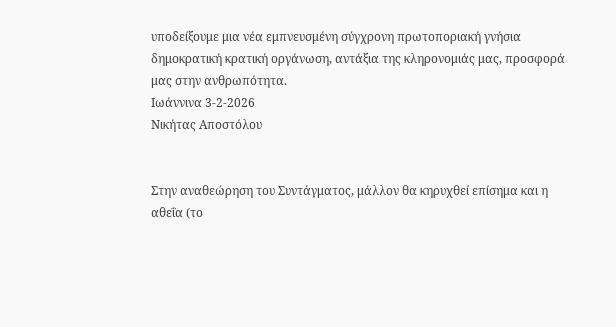υποδείξουμε μια νέα εμπνευσμένη σύγχρονη πρωτοποριακή γνήσια δημοκρατική κρατική οργάνωση, αντάξια της κληρονομιάς μας, προσφορά μας στην ανθρωπότητα.
Ιωάννινα 3-2-2026
Νικήτας Αποστόλου


Στην αναθεώρηση του Συντάγματος, μάλλον θα κηρυχθεί επίσημα και η αθεΐα (το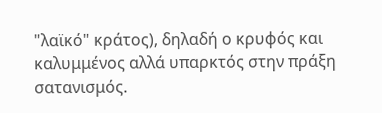"λαϊκό" κράτος), δηλαδή ο κρυφός και καλυμμένος αλλά υπαρκτός στην πράξη σατανισμός.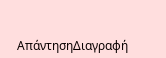ΑπάντησηΔιαγραφή